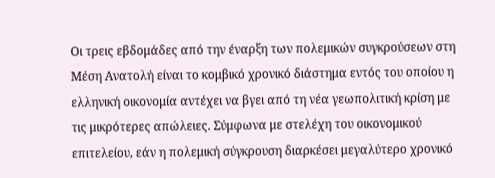Οι τρεις εβδομάδες από την έναρξη των πολεμικών συγκρούσεων στη Μέση Ανατολή είναι το κομβικό χρονικό διάστημα εντός του οποίου η ελληνική οικονομία αντέχει να βγει από τη νέα γεωπολιτική κρίση με τις μικρότερες απώλειες. Σύμφωνα με στελέχη του οικονομικού επιτελείου, εάν η πολεμική σύγκρουση διαρκέσει μεγαλύτερο χρονικό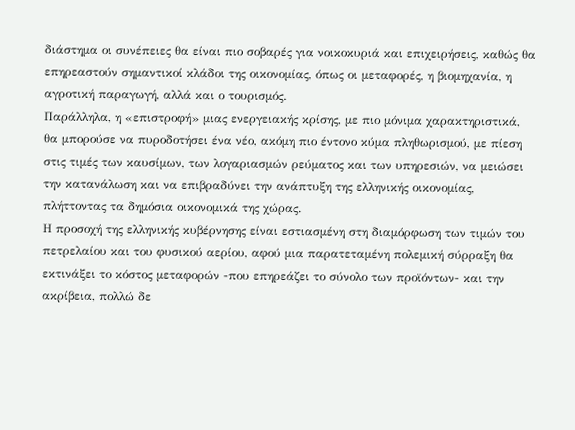διάστημα οι συνέπειες θα είναι πιο σοβαρές για νοικοκυριά και επιχειρήσεις, καθώς θα επηρεαστούν σημαντικοί κλάδοι της οικονομίας, όπως οι μεταφορές, η βιομηχανία, η αγροτική παραγωγή, αλλά και ο τουρισμός.
Παράλληλα, η «επιστροφή» μιας ενεργειακής κρίσης, με πιο μόνιμα χαρακτηριστικά, θα μπορούσε να πυροδοτήσει ένα νέο, ακόμη πιο έντονο κύμα πληθωρισμού, με πίεση στις τιμές των καυσίμων, των λογαριασμών ρεύματος και των υπηρεσιών, να μειώσει την κατανάλωση και να επιβραδύνει την ανάπτυξη της ελληνικής οικονομίας, πλήττοντας τα δημόσια οικονομικά της χώρας.
Η προσοχή της ελληνικής κυβέρνησης είναι εστιασμένη στη διαμόρφωση των τιμών του πετρελαίου και του φυσικού αερίου, αφού μια παρατεταμένη πολεμική σύρραξη θα εκτινάξει το κόστος μεταφορών -που επηρεάζει το σύνολο των προϊόντων- και την ακρίβεια, πολλώ δε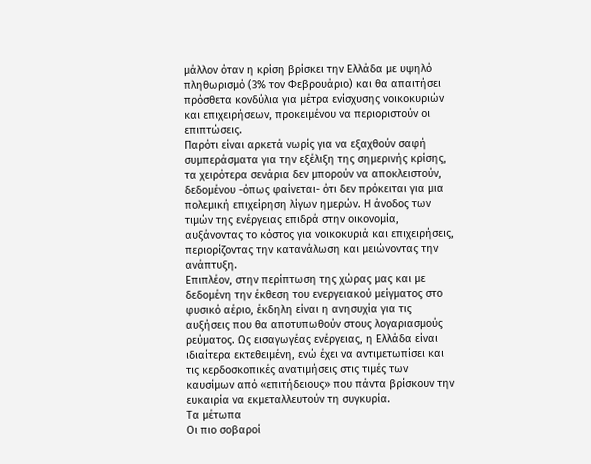μάλλον όταν η κρίση βρίσκει την Ελλάδα με υψηλό πληθωρισμό (3% τον Φεβρουάριο) και θα απαιτήσει πρόσθετα κονδύλια για μέτρα ενίσχυσης νοικοκυριών και επιχειρήσεων, προκειμένου να περιοριστούν οι επιπτώσεις.
Παρότι είναι αρκετά νωρίς για να εξαχθούν σαφή συμπεράσματα για την εξέλιξη της σημερινής κρίσης, τα χειρότερα σενάρια δεν μπορούν να αποκλειστούν, δεδομένου -όπως φαίνεται- ότι δεν πρόκειται για μια πολεμική επιχείρηση λίγων ημερών. Η άνοδος των τιμών της ενέργειας επιδρά στην οικονομία, αυξάνοντας το κόστος για νοικοκυριά και επιχειρήσεις, περιορίζοντας την κατανάλωση και μειώνοντας την ανάπτυξη.
Επιπλέον, στην περίπτωση της χώρας μας και με δεδομένη την έκθεση του ενεργειακού μείγματος στο φυσικό αέριο, έκδηλη είναι η ανησυχία για τις αυξήσεις που θα αποτυπωθούν στους λογαριασμούς ρεύματος. Ως εισαγωγέας ενέργειας, η Ελλάδα είναι ιδιαίτερα εκτεθειμένη, ενώ έχει να αντιμετωπίσει και τις κερδοσκοπικές ανατιμήσεις στις τιμές των καυσίμων από «επιτήδειους» που πάντα βρίσκουν την ευκαιρία να εκμεταλλευτούν τη συγκυρία.
Τα μέτωπα
Οι πιο σοβαροί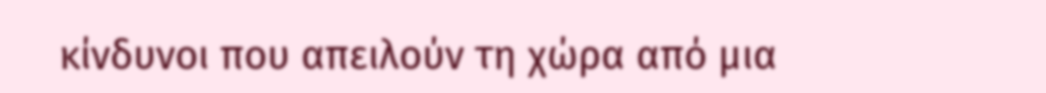κίνδυνοι που απειλούν τη χώρα από μια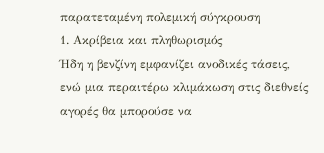παρατεταμένη πολεμική σύγκρουση
1. Ακρίβεια και πληθωρισμός
Ήδη η βενζίνη εμφανίζει ανοδικές τάσεις, ενώ μια περαιτέρω κλιμάκωση στις διεθνείς αγορές θα μπορούσε να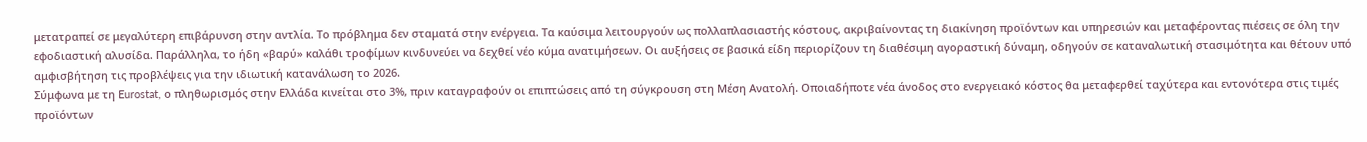μετατραπεί σε μεγαλύτερη επιβάρυνση στην αντλία. Το πρόβλημα δεν σταματά στην ενέργεια. Τα καύσιμα λειτουργούν ως πολλαπλασιαστής κόστους, ακριβαίνοντας τη διακίνηση προϊόντων και υπηρεσιών και μεταφέροντας πιέσεις σε όλη την εφοδιαστική αλυσίδα. Παράλληλα, το ήδη «βαρύ» καλάθι τροφίμων κινδυνεύει να δεχθεί νέο κύμα ανατιμήσεων. Οι αυξήσεις σε βασικά είδη περιορίζουν τη διαθέσιμη αγοραστική δύναμη, οδηγούν σε καταναλωτική στασιμότητα και θέτουν υπό αμφισβήτηση τις προβλέψεις για την ιδιωτική κατανάλωση το 2026.
Σύμφωνα με τη Eurostat, ο πληθωρισμός στην Ελλάδα κινείται στο 3%, πριν καταγραφούν οι επιπτώσεις από τη σύγκρουση στη Μέση Ανατολή. Οποιαδήποτε νέα άνοδος στο ενεργειακό κόστος θα μεταφερθεί ταχύτερα και εντονότερα στις τιμές προϊόντων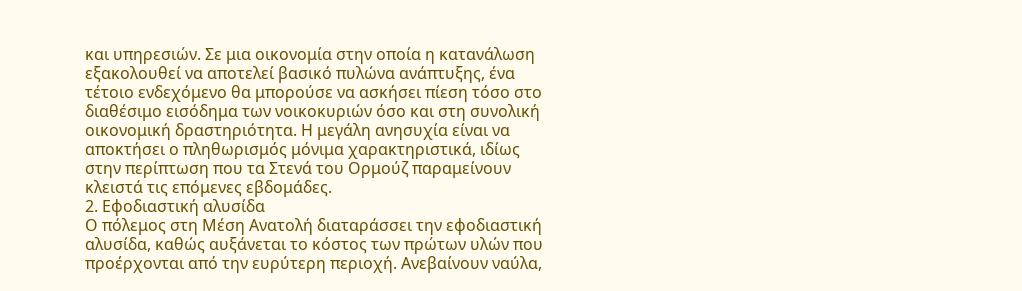και υπηρεσιών. Σε μια οικονομία στην οποία η κατανάλωση εξακολουθεί να αποτελεί βασικό πυλώνα ανάπτυξης, ένα τέτοιο ενδεχόμενο θα μπορούσε να ασκήσει πίεση τόσο στο διαθέσιμο εισόδημα των νοικοκυριών όσο και στη συνολική οικονομική δραστηριότητα. Η μεγάλη ανησυχία είναι να αποκτήσει ο πληθωρισμός μόνιμα χαρακτηριστικά, ιδίως στην περίπτωση που τα Στενά του Ορμούζ παραμείνουν κλειστά τις επόμενες εβδομάδες.
2. Εφοδιαστική αλυσίδα
Ο πόλεμος στη Μέση Ανατολή διαταράσσει την εφοδιαστική αλυσίδα, καθώς αυξάνεται το κόστος των πρώτων υλών που προέρχονται από την ευρύτερη περιοχή. Ανεβαίνουν ναύλα,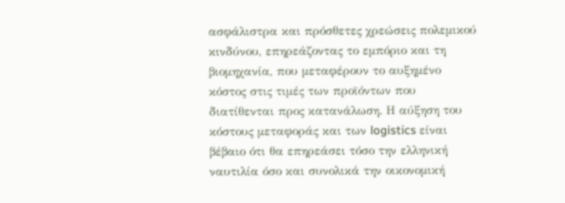ασφάλιστρα και πρόσθετες χρεώσεις πολεμικού κινδύνου, επηρεάζοντας το εμπόριο και τη βιομηχανία, που μεταφέρουν το αυξημένο κόστος στις τιμές των προϊόντων που διατίθενται προς κατανάλωση. Η αύξηση του κόστους μεταφοράς και των logistics είναι βέβαιο ότι θα επηρεάσει τόσο την ελληνική ναυτιλία όσο και συνολικά την οικονομική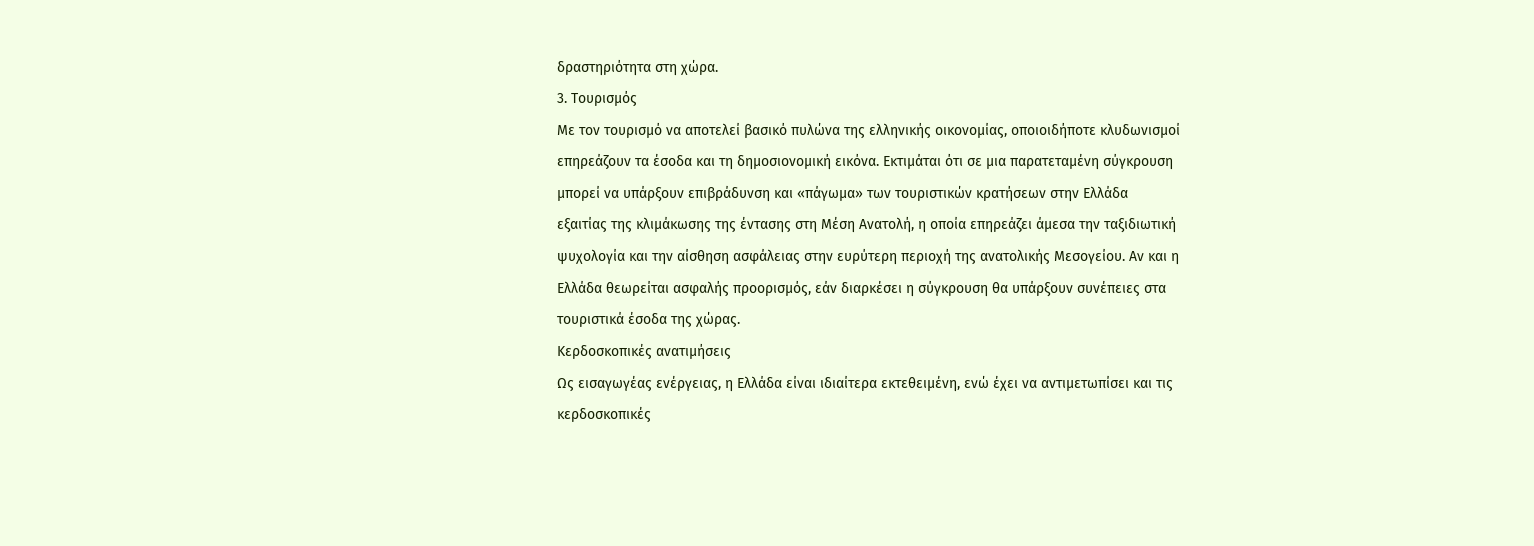δραστηριότητα στη χώρα.
3. Τουρισμός
Με τον τουρισμό να αποτελεί βασικό πυλώνα της ελληνικής οικονομίας, οποιοιδήποτε κλυδωνισμοί επηρεάζουν τα έσοδα και τη δημοσιονομική εικόνα. Εκτιμάται ότι σε μια παρατεταμένη σύγκρουση μπορεί να υπάρξουν επιβράδυνση και «πάγωμα» των τουριστικών κρατήσεων στην Ελλάδα εξαιτίας της κλιμάκωσης της έντασης στη Μέση Ανατολή, η οποία επηρεάζει άμεσα την ταξιδιωτική ψυχολογία και την αίσθηση ασφάλειας στην ευρύτερη περιοχή της ανατολικής Μεσογείου. Αν και η Ελλάδα θεωρείται ασφαλής προορισμός, εάν διαρκέσει η σύγκρουση θα υπάρξουν συνέπειες στα τουριστικά έσοδα της χώρας.
Κερδοσκοπικές ανατιμήσεις
Ως εισαγωγέας ενέργειας, η Ελλάδα είναι ιδιαίτερα εκτεθειμένη, ενώ έχει να αντιμετωπίσει και τις κερδοσκοπικές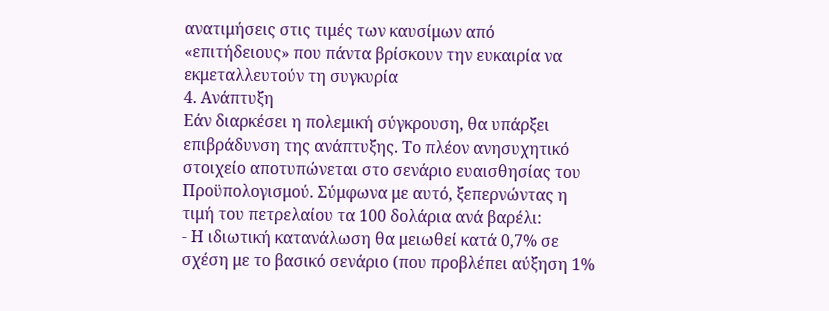ανατιμήσεις στις τιμές των καυσίμων από «επιτήδειους» που πάντα βρίσκουν την ευκαιρία να εκμεταλλευτούν τη συγκυρία
4. Ανάπτυξη
Εάν διαρκέσει η πολεμική σύγκρουση, θα υπάρξει επιβράδυνση της ανάπτυξης. Το πλέον ανησυχητικό στοιχείο αποτυπώνεται στο σενάριο ευαισθησίας του Προϋπολογισμού. Σύμφωνα με αυτό, ξεπερνώντας η τιμή του πετρελαίου τα 100 δολάρια ανά βαρέλι:
- Η ιδιωτική κατανάλωση θα μειωθεί κατά 0,7% σε σχέση με το βασικό σενάριο (που προβλέπει αύξηση 1%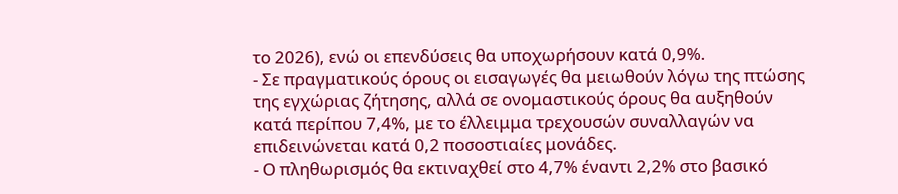το 2026), ενώ οι επενδύσεις θα υποχωρήσουν κατά 0,9%.
- Σε πραγματικούς όρους οι εισαγωγές θα μειωθούν λόγω της πτώσης της εγχώριας ζήτησης, αλλά σε ονομαστικούς όρους θα αυξηθούν κατά περίπου 7,4%, με το έλλειμμα τρεχουσών συναλλαγών να επιδεινώνεται κατά 0,2 ποσοστιαίες μονάδες.
- Ο πληθωρισμός θα εκτιναχθεί στο 4,7% έναντι 2,2% στο βασικό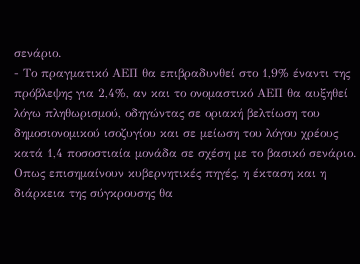σενάριο.
- Το πραγματικό ΑΕΠ θα επιβραδυνθεί στο 1,9% έναντι της πρόβλεψης για 2,4%, αν και το ονομαστικό ΑΕΠ θα αυξηθεί λόγω πληθωρισμού, οδηγώντας σε οριακή βελτίωση του δημοσιονομικού ισοζυγίου και σε μείωση του λόγου χρέους κατά 1,4 ποσοστιαία μονάδα σε σχέση με το βασικό σενάριο.
Οπως επισημαίνουν κυβερνητικές πηγές, η έκταση και η διάρκεια της σύγκρουσης θα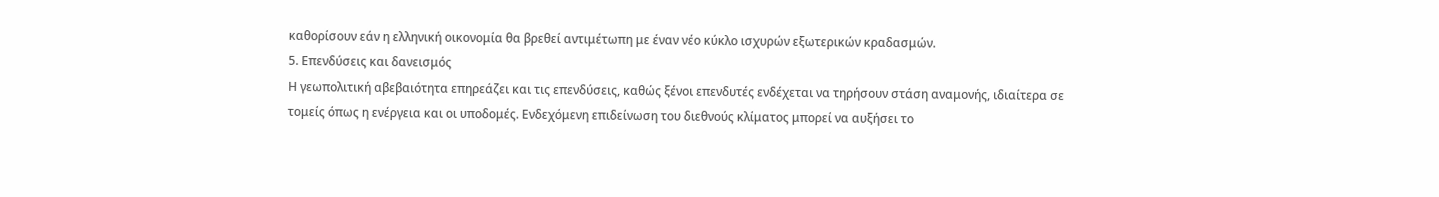καθορίσουν εάν η ελληνική οικονομία θα βρεθεί αντιμέτωπη με έναν νέο κύκλο ισχυρών εξωτερικών κραδασμών.
5. Επενδύσεις και δανεισμός
Η γεωπολιτική αβεβαιότητα επηρεάζει και τις επενδύσεις, καθώς ξένοι επενδυτές ενδέχεται να τηρήσουν στάση αναμονής, ιδιαίτερα σε τομείς όπως η ενέργεια και οι υποδομές. Ενδεχόμενη επιδείνωση του διεθνούς κλίματος μπορεί να αυξήσει το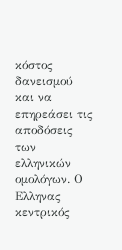κόστος δανεισμού και να επηρεάσει τις αποδόσεις των ελληνικών ομολόγων. Ο Ελληνας κεντρικός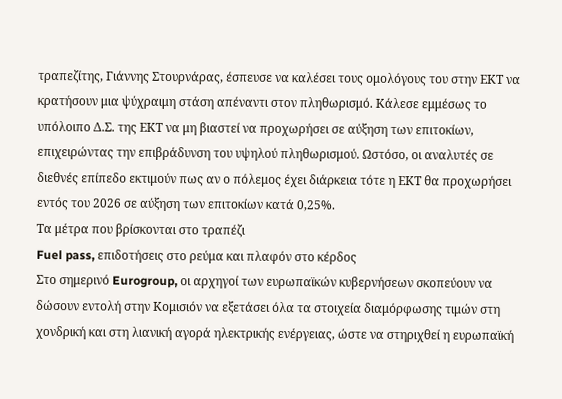τραπεζίτης, Γιάννης Στουρνάρας, έσπευσε να καλέσει τους ομολόγους του στην ΕΚΤ να κρατήσουν μια ψύχραιμη στάση απέναντι στον πληθωρισμό. Κάλεσε εμμέσως το υπόλοιπο Δ.Σ. της ΕΚΤ να μη βιαστεί να προχωρήσει σε αύξηση των επιτοκίων, επιχειρώντας την επιβράδυνση του υψηλού πληθωρισμού. Ωστόσο, οι αναλυτές σε διεθνές επίπεδο εκτιμούν πως αν ο πόλεμος έχει διάρκεια τότε η ΕΚΤ θα προχωρήσει εντός του 2026 σε αύξηση των επιτοκίων κατά 0,25%.
Τα μέτρα που βρίσκονται στο τραπέζι
Fuel pass, επιδοτήσεις στο ρεύμα και πλαφόν στο κέρδος
Στο σημερινό Eurogroup, οι αρχηγοί των ευρωπαϊκών κυβερνήσεων σκοπεύουν να δώσουν εντολή στην Κομισιόν να εξετάσει όλα τα στοιχεία διαμόρφωσης τιμών στη χονδρική και στη λιανική αγορά ηλεκτρικής ενέργειας, ώστε να στηριχθεί η ευρωπαϊκή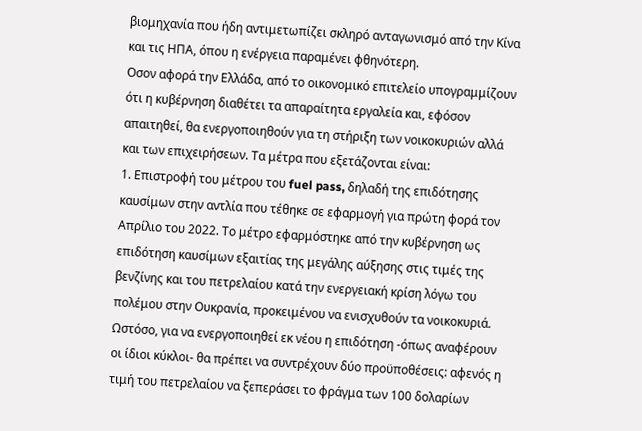βιομηχανία που ήδη αντιμετωπίζει σκληρό ανταγωνισμό από την Κίνα και τις ΗΠΑ, όπου η ενέργεια παραμένει φθηνότερη.
Οσον αφορά την Ελλάδα, από το οικονομικό επιτελείο υπογραμμίζουν ότι η κυβέρνηση διαθέτει τα απαραίτητα εργαλεία και, εφόσον απαιτηθεί, θα ενεργοποιηθούν για τη στήριξη των νοικοκυριών αλλά και των επιχειρήσεων. Τα μέτρα που εξετάζονται είναι:
1. Επιστροφή του μέτρου του fuel pass, δηλαδή της επιδότησης καυσίμων στην αντλία που τέθηκε σε εφαρμογή για πρώτη φορά τον Απρίλιο του 2022. Το μέτρο εφαρμόστηκε από την κυβέρνηση ως επιδότηση καυσίμων εξαιτίας της μεγάλης αύξησης στις τιμές της βενζίνης και του πετρελαίου κατά την ενεργειακή κρίση λόγω του πολέμου στην Ουκρανία, προκειμένου να ενισχυθούν τα νοικοκυριά. Ωστόσο, για να ενεργοποιηθεί εκ νέου η επιδότηση -όπως αναφέρουν οι ίδιοι κύκλοι- θα πρέπει να συντρέχουν δύο προϋποθέσεις: αφενός η τιμή του πετρελαίου να ξεπεράσει το φράγμα των 100 δολαρίων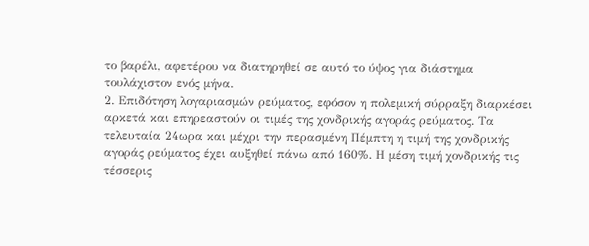το βαρέλι, αφετέρου να διατηρηθεί σε αυτό το ύψος για διάστημα τουλάχιστον ενός μήνα.
2. Επιδότηση λογαριασμών ρεύματος, εφόσον η πολεμική σύρραξη διαρκέσει αρκετά και επηρεαστούν οι τιμές της χονδρικής αγοράς ρεύματος. Τα τελευταία 24ωρα και μέχρι την περασμένη Πέμπτη η τιμή της χονδρικής αγοράς ρεύματος έχει αυξηθεί πάνω από 160%. Η μέση τιμή χονδρικής τις τέσσερις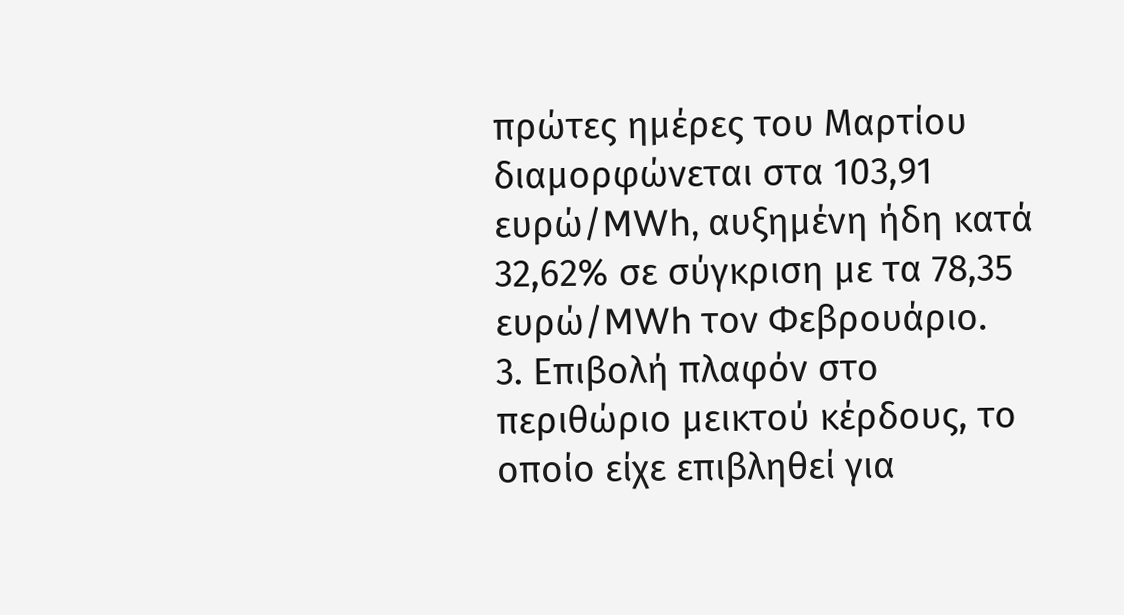πρώτες ημέρες του Μαρτίου διαμορφώνεται στα 103,91 ευρώ/MWh, αυξημένη ήδη κατά 32,62% σε σύγκριση με τα 78,35 ευρώ/MWh τον Φεβρουάριο.
3. Επιβολή πλαφόν στο περιθώριο μεικτού κέρδους, το οποίο είχε επιβληθεί για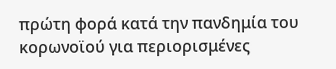πρώτη φορά κατά την πανδημία του κορωνοϊού για περιορισμένες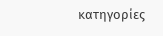κατηγορίες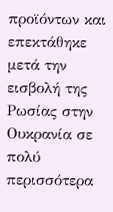προϊόντων και επεκτάθηκε μετά την εισβολή της Ρωσίας στην Ουκρανία σε πολύ περισσότερα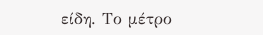είδη. Το μέτρο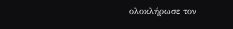ολοκλήρωσε τον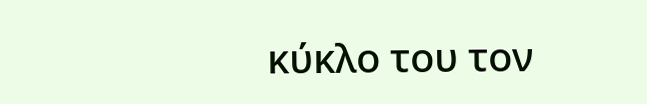κύκλο του τον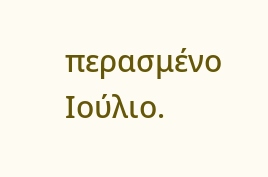περασμένο Ιούλιο.